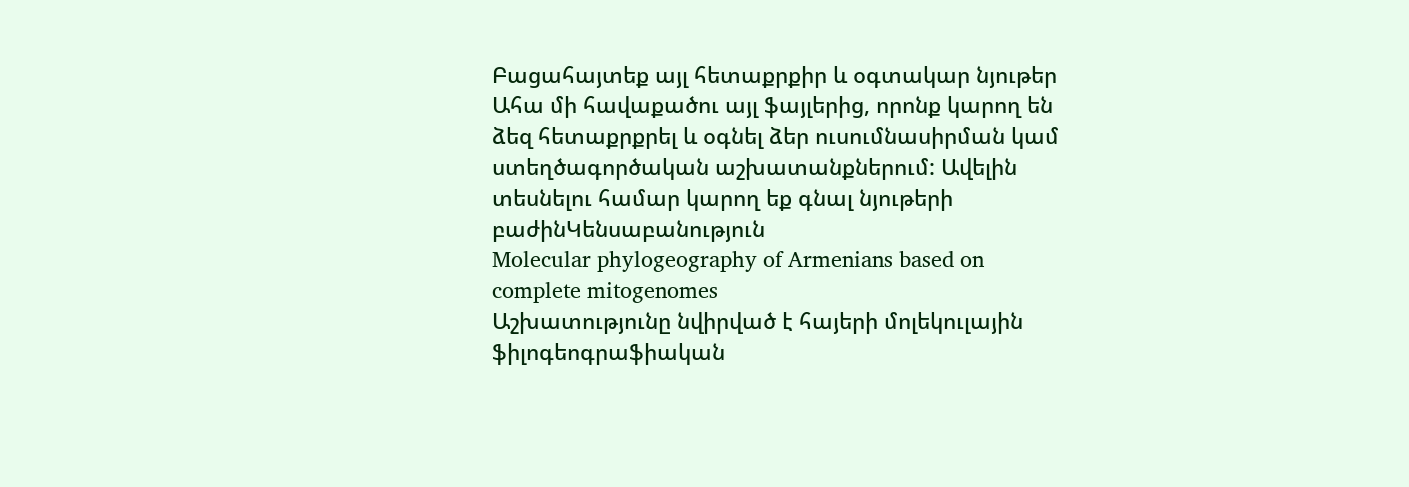Բացահայտեք այլ հետաքրքիր և օգտակար նյութեր
Ահա մի հավաքածու այլ ֆայլերից, որոնք կարող են ձեզ հետաքրքրել և օգնել ձեր ուսումնասիրման կամ ստեղծագործական աշխատանքներում: Ավելին տեսնելու համար կարող եք գնալ նյութերի բաժինԿենսաբանություն
Molecular phylogeography of Armenians based on complete mitogenomes
Աշխատությունը նվիրված է հայերի մոլեկուլային ֆիլոգեոգրաֆիական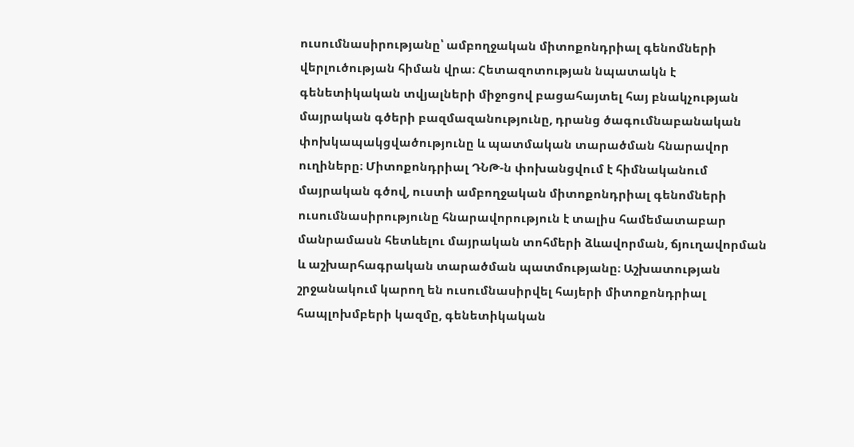ուսումնասիրությանը՝ ամբողջական միտոքոնդրիալ գենոմների վերլուծության հիման վրա։ Հետազոտության նպատակն է գենետիկական տվյալների միջոցով բացահայտել հայ բնակչության մայրական գծերի բազմազանությունը, դրանց ծագումնաբանական փոխկապակցվածությունը և պատմական տարածման հնարավոր ուղիները։ Միտոքոնդրիալ ԴՆԹ-ն փոխանցվում է հիմնականում մայրական գծով, ուստի ամբողջական միտոքոնդրիալ գենոմների ուսումնասիրությունը հնարավորություն է տալիս համեմատաբար մանրամասն հետևելու մայրական տոհմերի ձևավորման, ճյուղավորման և աշխարհագրական տարածման պատմությանը։ Աշխատության շրջանակում կարող են ուսումնասիրվել հայերի միտոքոնդրիալ հապլոխմբերի կազմը, գենետիկական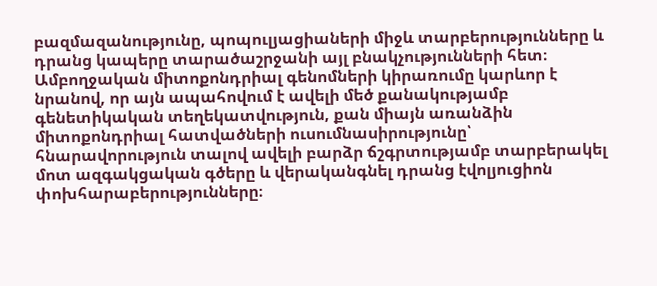բազմազանությունը, պոպուլյացիաների միջև տարբերությունները և դրանց կապերը տարածաշրջանի այլ բնակչությունների հետ։ Ամբողջական միտոքոնդրիալ գենոմների կիրառումը կարևոր է նրանով, որ այն ապահովում է ավելի մեծ քանակությամբ գենետիկական տեղեկատվություն, քան միայն առանձին միտոքոնդրիալ հատվածների ուսումնասիրությունը՝ հնարավորություն տալով ավելի բարձր ճշգրտությամբ տարբերակել մոտ ազգակցական գծերը և վերականգնել դրանց էվոլյուցիոն փոխհարաբերությունները։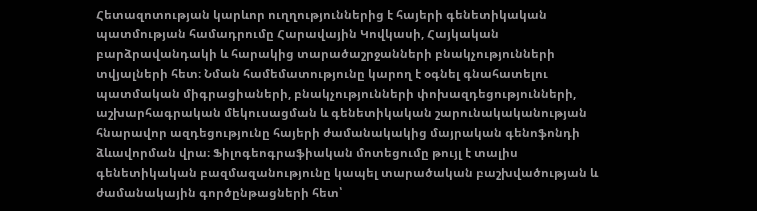Հետազոտության կարևոր ուղղություններից է հայերի գենետիկական պատմության համադրումը Հարավային Կովկասի, Հայկական բարձրավանդակի և հարակից տարածաշրջանների բնակչությունների տվյալների հետ։ Նման համեմատությունը կարող է օգնել գնահատելու պատմական միգրացիաների, բնակչությունների փոխազդեցությունների, աշխարհագրական մեկուսացման և գենետիկական շարունակականության հնարավոր ազդեցությունը հայերի ժամանակակից մայրական գենոֆոնդի ձևավորման վրա։ Ֆիլոգեոգրաֆիական մոտեցումը թույլ է տալիս գենետիկական բազմազանությունը կապել տարածական բաշխվածության և ժամանակային գործընթացների հետ՝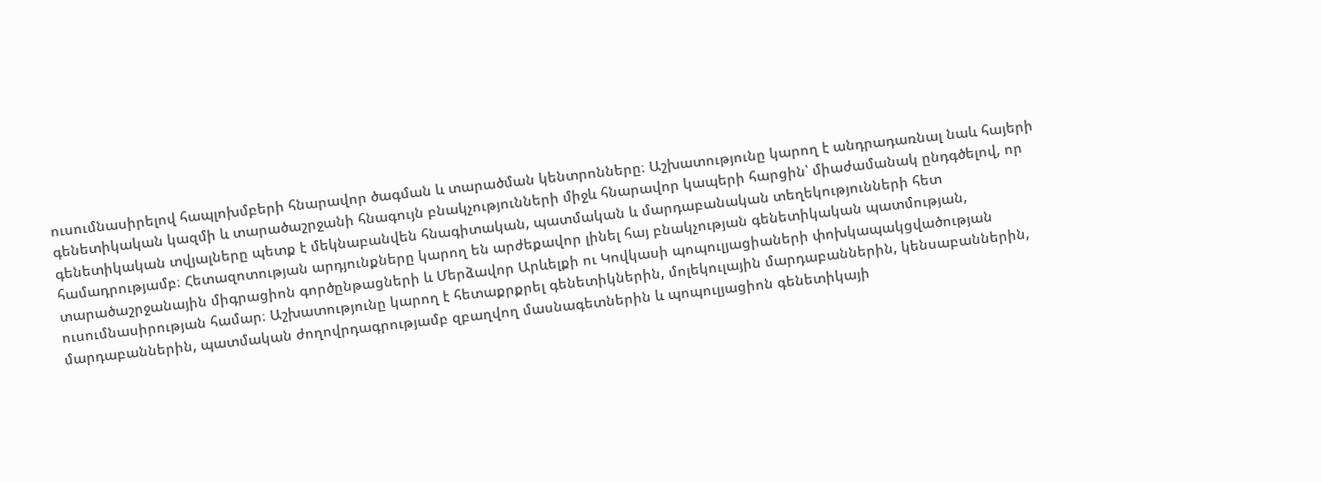ուսումնասիրելով հապլոխմբերի հնարավոր ծագման և տարածման կենտրոնները։ Աշխատությունը կարող է անդրադառնալ նաև հայերի գենետիկական կազմի և տարածաշրջանի հնագույն բնակչությունների միջև հնարավոր կապերի հարցին՝ միաժամանակ ընդգծելով, որ գենետիկական տվյալները պետք է մեկնաբանվեն հնագիտական, պատմական և մարդաբանական տեղեկությունների հետ համադրությամբ։ Հետազոտության արդյունքները կարող են արժեքավոր լինել հայ բնակչության գենետիկական պատմության, տարածաշրջանային միգրացիոն գործընթացների և Մերձավոր Արևելքի ու Կովկասի պոպուլյացիաների փոխկապակցվածության ուսումնասիրության համար։ Աշխատությունը կարող է հետաքրքրել գենետիկներին, մոլեկուլային մարդաբաններին, կենսաբաններին, մարդաբաններին, պատմական ժողովրդագրությամբ զբաղվող մասնագետներին և պոպուլյացիոն գենետիկայի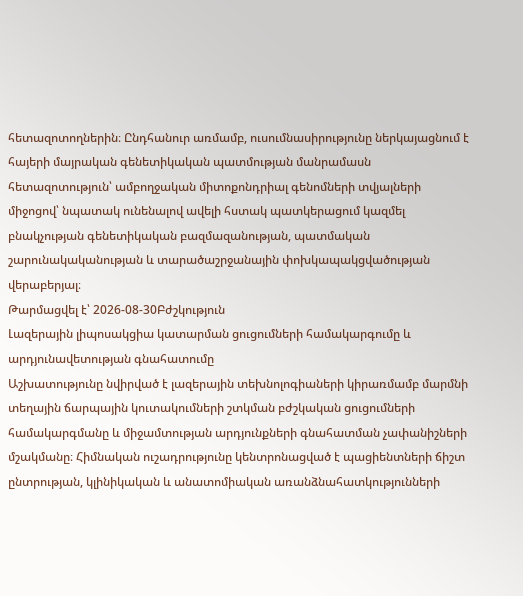հետազոտողներին։ Ընդհանուր առմամբ, ուսումնասիրությունը ներկայացնում է հայերի մայրական գենետիկական պատմության մանրամասն հետազոտություն՝ ամբողջական միտոքոնդրիալ գենոմների տվյալների միջոցով՝ նպատակ ունենալով ավելի հստակ պատկերացում կազմել բնակչության գենետիկական բազմազանության, պատմական շարունակականության և տարածաշրջանային փոխկապակցվածության վերաբերյալ։
Թարմացվել է՝ 2026-08-30Բժշկություն
Լազերային լիպոսակցիա կատարման ցուցումների համակարգումը և արդյունավետության գնահատումը
Աշխատությունը նվիրված է լազերային տեխնոլոգիաների կիրառմամբ մարմնի տեղային ճարպային կուտակումների շտկման բժշկական ցուցումների համակարգմանը և միջամտության արդյունքների գնահատման չափանիշների մշակմանը։ Հիմնական ուշադրությունը կենտրոնացված է պացիենտների ճիշտ ընտրության, կլինիկական և անատոմիական առանձնահատկությունների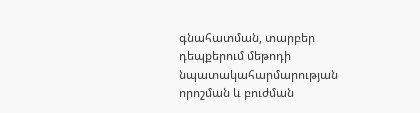գնահատման, տարբեր դեպքերում մեթոդի նպատակահարմարության որոշման և բուժման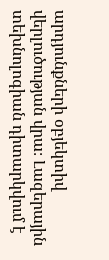արդյունքների օբյեկտիվ վերլուծության վրա։ Լազերային տեխնոլոգիան դիտարկվում է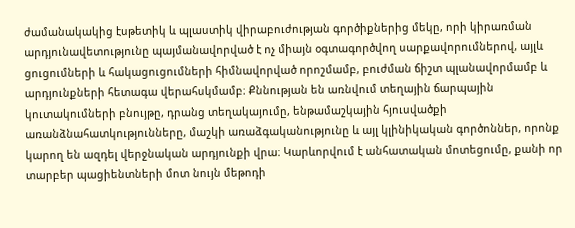ժամանակակից էսթետիկ և պլաստիկ վիրաբուժության գործիքներից մեկը, որի կիրառման արդյունավետությունը պայմանավորված է ոչ միայն օգտագործվող սարքավորումներով, այլև ցուցումների և հակացուցումների հիմնավորված որոշմամբ, բուժման ճիշտ պլանավորմամբ և արդյունքների հետագա վերահսկմամբ։ Քննության են առնվում տեղային ճարպային կուտակումների բնույթը, դրանց տեղակայումը, ենթամաշկային հյուսվածքի առանձնահատկությունները, մաշկի առաձգականությունը և այլ կլինիկական գործոններ, որոնք կարող են ազդել վերջնական արդյունքի վրա։ Կարևորվում է անհատական մոտեցումը, քանի որ տարբեր պացիենտների մոտ նույն մեթոդի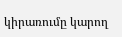կիրառումը կարող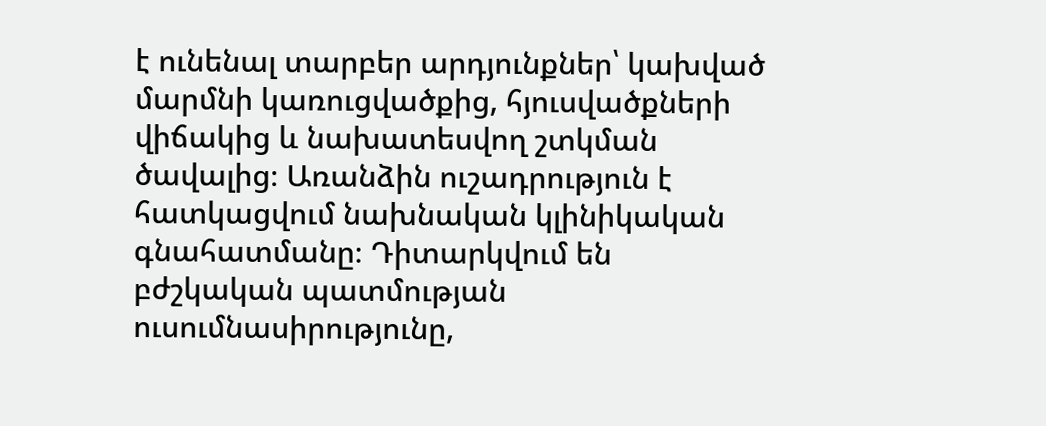է ունենալ տարբեր արդյունքներ՝ կախված մարմնի կառուցվածքից, հյուսվածքների վիճակից և նախատեսվող շտկման ծավալից։ Առանձին ուշադրություն է հատկացվում նախնական կլինիկական գնահատմանը։ Դիտարկվում են բժշկական պատմության ուսումնասիրությունը,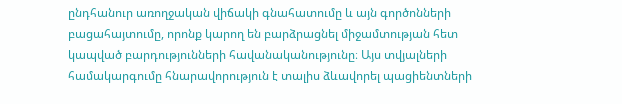ընդհանուր առողջական վիճակի գնահատումը և այն գործոնների բացահայտումը, որոնք կարող են բարձրացնել միջամտության հետ կապված բարդությունների հավանականությունը։ Այս տվյալների համակարգումը հնարավորություն է տալիս ձևավորել պացիենտների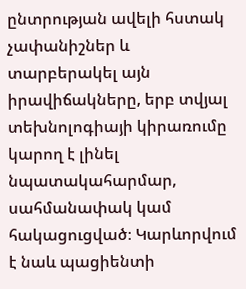ընտրության ավելի հստակ չափանիշներ և տարբերակել այն իրավիճակները, երբ տվյալ տեխնոլոգիայի կիրառումը կարող է լինել նպատակահարմար, սահմանափակ կամ հակացուցված։ Կարևորվում է նաև պացիենտի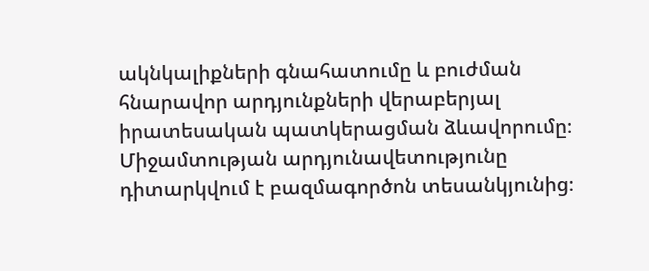ակնկալիքների գնահատումը և բուժման հնարավոր արդյունքների վերաբերյալ իրատեսական պատկերացման ձևավորումը։ Միջամտության արդյունավետությունը դիտարկվում է բազմագործոն տեսանկյունից։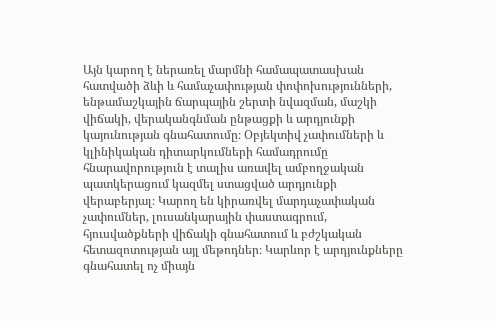Այն կարող է ներառել մարմնի համապատասխան հատվածի ձևի և համաչափության փոփոխությունների, ենթամաշկային ճարպային շերտի նվազման, մաշկի վիճակի, վերականգնման ընթացքի և արդյունքի կայունության գնահատումը։ Օբյեկտիվ չափումների և կլինիկական դիտարկումների համադրումը հնարավորություն է տալիս առավել ամբողջական պատկերացում կազմել ստացված արդյունքի վերաբերյալ։ Կարող են կիրառվել մարդաչափական չափումներ, լուսանկարային փաստագրում, հյուսվածքների վիճակի գնահատում և բժշկական հետազոտության այլ մեթոդներ։ Կարևոր է արդյունքները գնահատել ոչ միայն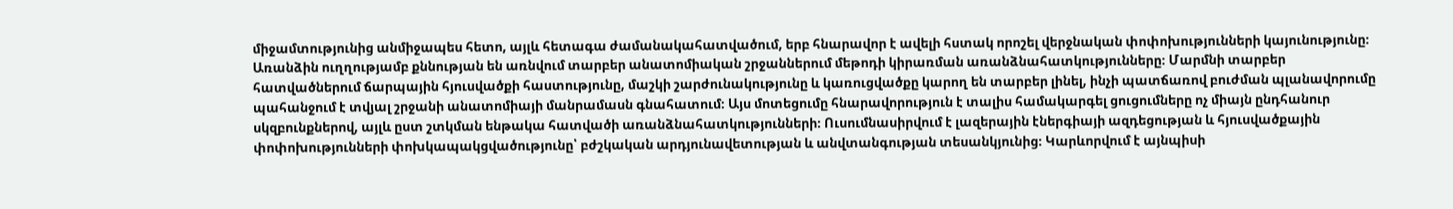միջամտությունից անմիջապես հետո, այլև հետագա ժամանակահատվածում, երբ հնարավոր է ավելի հստակ որոշել վերջնական փոփոխությունների կայունությունը։ Առանձին ուղղությամբ քննության են առնվում տարբեր անատոմիական շրջաններում մեթոդի կիրառման առանձնահատկությունները։ Մարմնի տարբեր հատվածներում ճարպային հյուսվածքի հաստությունը, մաշկի շարժունակությունը և կառուցվածքը կարող են տարբեր լինել, ինչի պատճառով բուժման պլանավորումը պահանջում է տվյալ շրջանի անատոմիայի մանրամասն գնահատում։ Այս մոտեցումը հնարավորություն է տալիս համակարգել ցուցումները ոչ միայն ընդհանուր սկզբունքներով, այլև ըստ շտկման ենթակա հատվածի առանձնահատկությունների։ Ուսումնասիրվում է լազերային էներգիայի ազդեցության և հյուսվածքային փոփոխությունների փոխկապակցվածությունը՝ բժշկական արդյունավետության և անվտանգության տեսանկյունից։ Կարևորվում է այնպիսի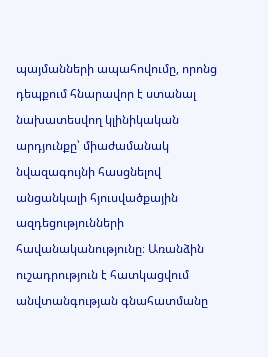պայմանների ապահովումը, որոնց դեպքում հնարավոր է ստանալ նախատեսվող կլինիկական արդյունքը՝ միաժամանակ նվազագույնի հասցնելով անցանկալի հյուսվածքային ազդեցությունների հավանականությունը։ Առանձին ուշադրություն է հատկացվում անվտանգության գնահատմանը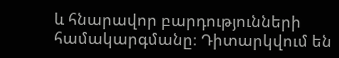և հնարավոր բարդությունների համակարգմանը։ Դիտարկվում են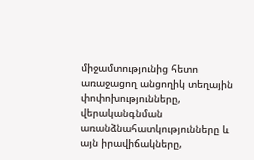միջամտությունից հետո առաջացող անցողիկ տեղային փոփոխությունները, վերականգնման առանձնահատկությունները և այն իրավիճակները,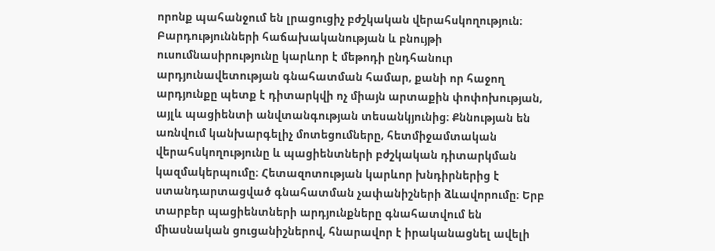որոնք պահանջում են լրացուցիչ բժշկական վերահսկողություն։ Բարդությունների հաճախականության և բնույթի ուսումնասիրությունը կարևոր է մեթոդի ընդհանուր արդյունավետության գնահատման համար, քանի որ հաջող արդյունքը պետք է դիտարկվի ոչ միայն արտաքին փոփոխության, այլև պացիենտի անվտանգության տեսանկյունից։ Քննության են առնվում կանխարգելիչ մոտեցումները, հետմիջամտական վերահսկողությունը և պացիենտների բժշկական դիտարկման կազմակերպումը։ Հետազոտության կարևոր խնդիրներից է ստանդարտացված գնահատման չափանիշների ձևավորումը։ Երբ տարբեր պացիենտների արդյունքները գնահատվում են միասնական ցուցանիշներով, հնարավոր է իրականացնել ավելի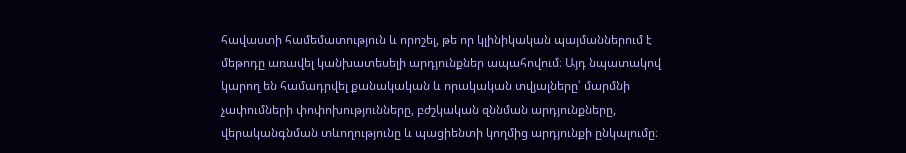հավաստի համեմատություն և որոշել, թե որ կլինիկական պայմաններում է մեթոդը առավել կանխատեսելի արդյունքներ ապահովում։ Այդ նպատակով կարող են համադրվել քանակական և որակական տվյալները՝ մարմնի չափումների փոփոխությունները, բժշկական զննման արդյունքները, վերականգնման տևողությունը և պացիենտի կողմից արդյունքի ընկալումը։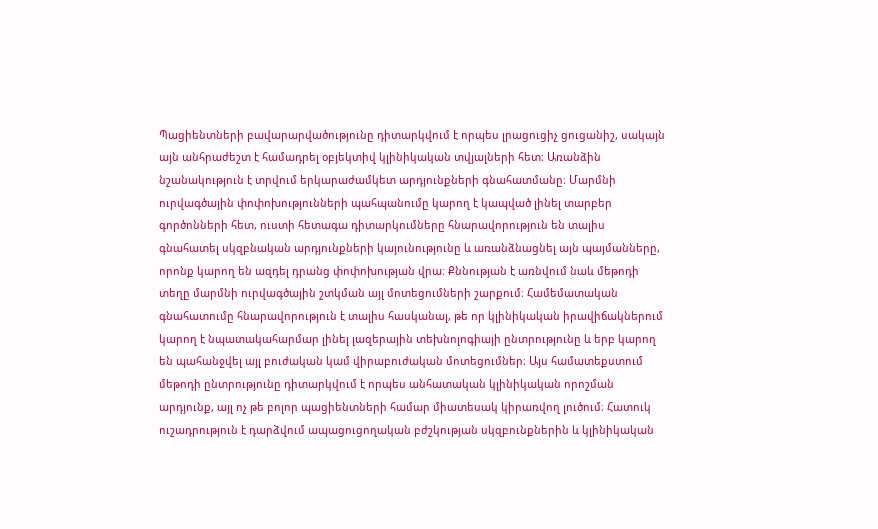Պացիենտների բավարարվածությունը դիտարկվում է որպես լրացուցիչ ցուցանիշ, սակայն այն անհրաժեշտ է համադրել օբյեկտիվ կլինիկական տվյալների հետ։ Առանձին նշանակություն է տրվում երկարաժամկետ արդյունքների գնահատմանը։ Մարմնի ուրվագծային փոփոխությունների պահպանումը կարող է կապված լինել տարբեր գործոնների հետ, ուստի հետագա դիտարկումները հնարավորություն են տալիս գնահատել սկզբնական արդյունքների կայունությունը և առանձնացնել այն պայմանները, որոնք կարող են ազդել դրանց փոփոխության վրա։ Քննության է առնվում նաև մեթոդի տեղը մարմնի ուրվագծային շտկման այլ մոտեցումների շարքում։ Համեմատական գնահատումը հնարավորություն է տալիս հասկանալ, թե որ կլինիկական իրավիճակներում կարող է նպատակահարմար լինել լազերային տեխնոլոգիայի ընտրությունը և երբ կարող են պահանջվել այլ բուժական կամ վիրաբուժական մոտեցումներ։ Այս համատեքստում մեթոդի ընտրությունը դիտարկվում է որպես անհատական կլինիկական որոշման արդյունք, այլ ոչ թե բոլոր պացիենտների համար միատեսակ կիրառվող լուծում։ Հատուկ ուշադրություն է դարձվում ապացուցողական բժշկության սկզբունքներին և կլինիկական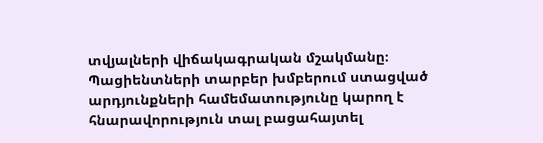տվյալների վիճակագրական մշակմանը։ Պացիենտների տարբեր խմբերում ստացված արդյունքների համեմատությունը կարող է հնարավորություն տալ բացահայտել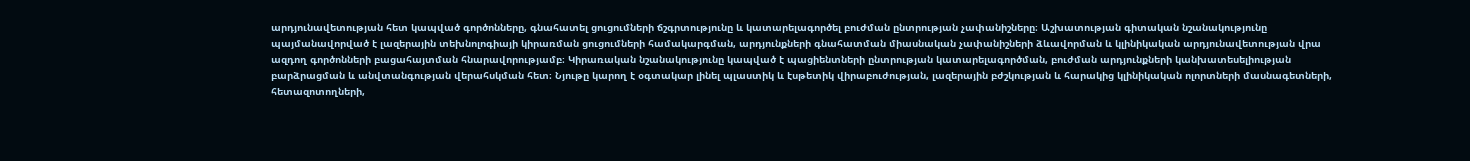արդյունավետության հետ կապված գործոնները, գնահատել ցուցումների ճշգրտությունը և կատարելագործել բուժման ընտրության չափանիշները։ Աշխատության գիտական նշանակությունը պայմանավորված է լազերային տեխնոլոգիայի կիրառման ցուցումների համակարգման, արդյունքների գնահատման միասնական չափանիշների ձևավորման և կլինիկական արդյունավետության վրա ազդող գործոնների բացահայտման հնարավորությամբ։ Կիրառական նշանակությունը կապված է պացիենտների ընտրության կատարելագործման, բուժման արդյունքների կանխատեսելիության բարձրացման և անվտանգության վերահսկման հետ։ Նյութը կարող է օգտակար լինել պլաստիկ և էսթետիկ վիրաբուժության, լազերային բժշկության և հարակից կլինիկական ոլորտների մասնագետների, հետազոտողների,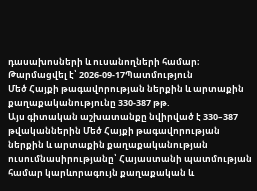դասախոսների և ուսանողների համար։
Թարմացվել է՝ 2026-09-17Պատմություն
Մեծ Հայքի թագավորության ներքին և արտաքին քաղաքականությունը 330-387 թթ.
Այս գիտական աշխատանքը նվիրված է 330–387 թվականներին Մեծ Հայքի թագավորության ներքին և արտաքին քաղաքականության ուսումնասիրությանը՝ Հայաստանի պատմության համար կարևորագույն քաղաքական և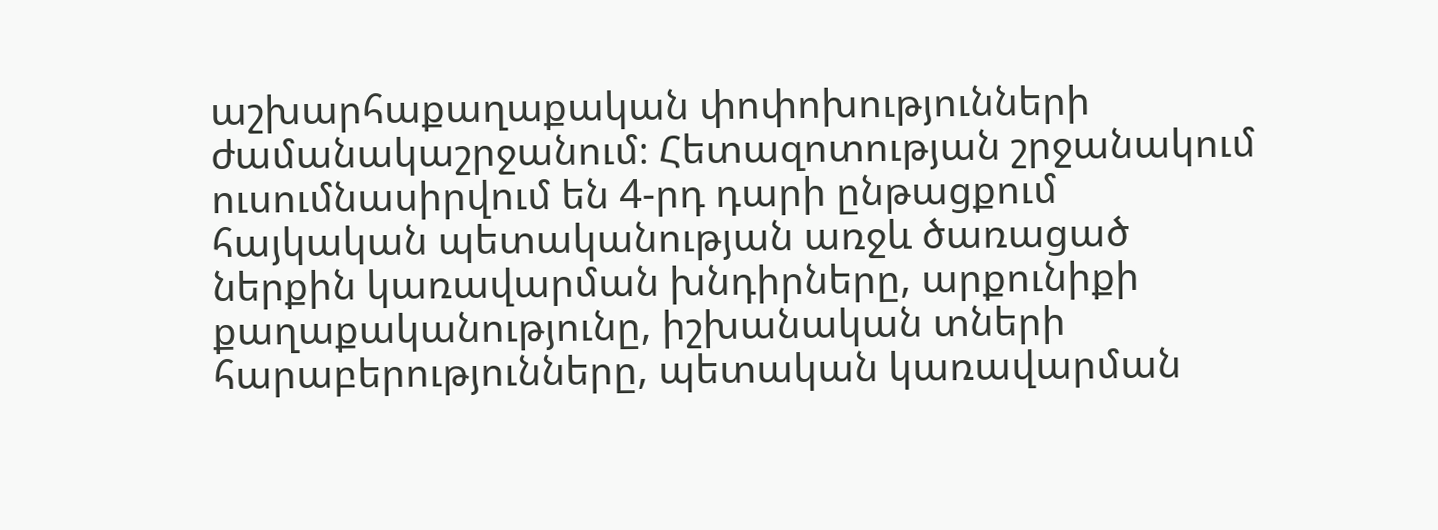աշխարհաքաղաքական փոփոխությունների ժամանակաշրջանում։ Հետազոտության շրջանակում ուսումնասիրվում են 4-րդ դարի ընթացքում հայկական պետականության առջև ծառացած ներքին կառավարման խնդիրները, արքունիքի քաղաքականությունը, իշխանական տների հարաբերությունները, պետական կառավարման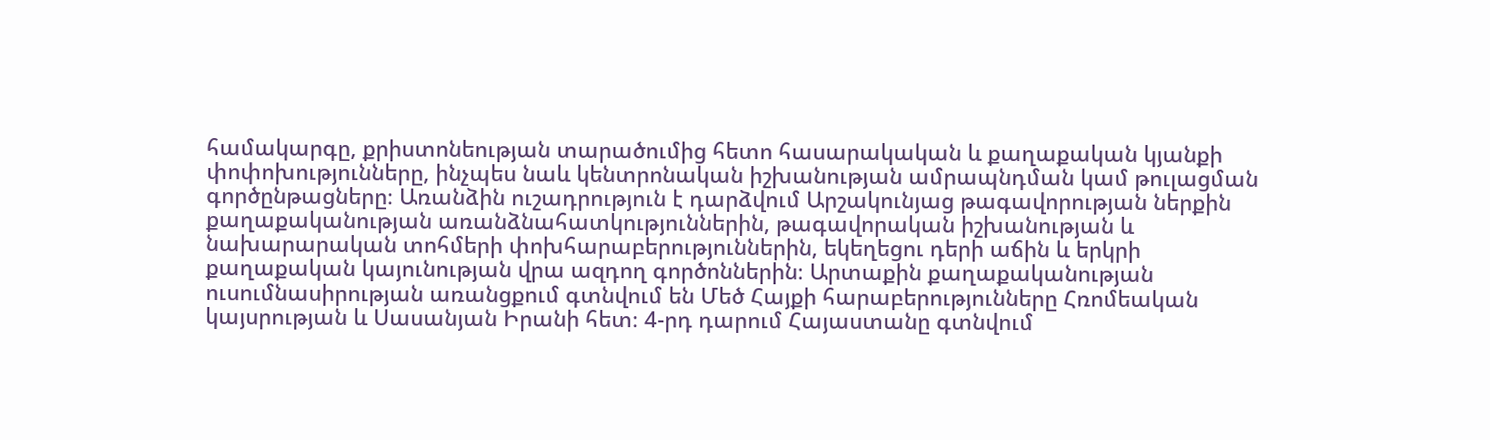համակարգը, քրիստոնեության տարածումից հետո հասարակական և քաղաքական կյանքի փոփոխությունները, ինչպես նաև կենտրոնական իշխանության ամրապնդման կամ թուլացման գործընթացները։ Առանձին ուշադրություն է դարձվում Արշակունյաց թագավորության ներքին քաղաքականության առանձնահատկություններին, թագավորական իշխանության և նախարարական տոհմերի փոխհարաբերություններին, եկեղեցու դերի աճին և երկրի քաղաքական կայունության վրա ազդող գործոններին։ Արտաքին քաղաքականության ուսումնասիրության առանցքում գտնվում են Մեծ Հայքի հարաբերությունները Հռոմեական կայսրության և Սասանյան Իրանի հետ։ 4-րդ դարում Հայաստանը գտնվում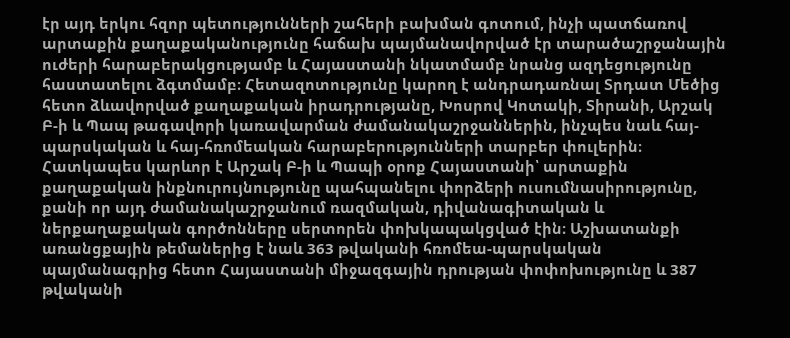էր այդ երկու հզոր պետությունների շահերի բախման գոտում, ինչի պատճառով արտաքին քաղաքականությունը հաճախ պայմանավորված էր տարածաշրջանային ուժերի հարաբերակցությամբ և Հայաստանի նկատմամբ նրանց ազդեցությունը հաստատելու ձգտմամբ։ Հետազոտությունը կարող է անդրադառնալ Տրդատ Մեծից հետո ձևավորված քաղաքական իրադրությանը, Խոսրով Կոտակի, Տիրանի, Արշակ Բ-ի և Պապ թագավորի կառավարման ժամանակաշրջաններին, ինչպես նաև հայ-պարսկական և հայ-հռոմեական հարաբերությունների տարբեր փուլերին։ Հատկապես կարևոր է Արշակ Բ-ի և Պապի օրոք Հայաստանի՝ արտաքին քաղաքական ինքնուրույնությունը պահպանելու փորձերի ուսումնասիրությունը, քանի որ այդ ժամանակաշրջանում ռազմական, դիվանագիտական և ներքաղաքական գործոնները սերտորեն փոխկապակցված էին։ Աշխատանքի առանցքային թեմաներից է նաև 363 թվականի հռոմեա-պարսկական պայմանագրից հետո Հայաստանի միջազգային դրության փոփոխությունը և 387 թվականի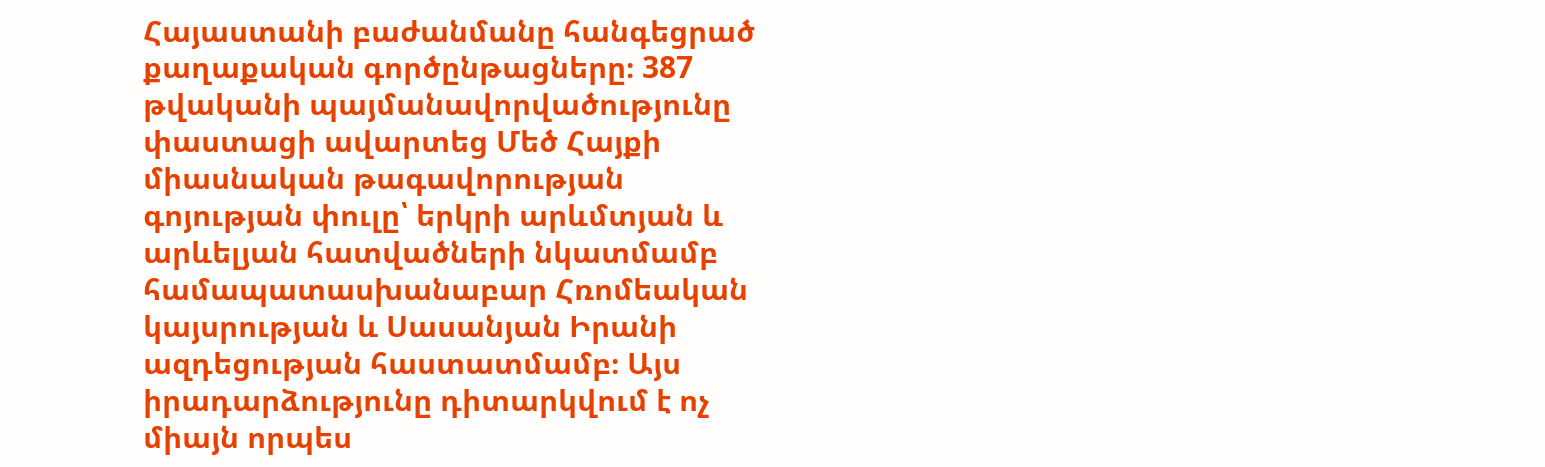Հայաստանի բաժանմանը հանգեցրած քաղաքական գործընթացները։ 387 թվականի պայմանավորվածությունը փաստացի ավարտեց Մեծ Հայքի միասնական թագավորության գոյության փուլը՝ երկրի արևմտյան և արևելյան հատվածների նկատմամբ համապատասխանաբար Հռոմեական կայսրության և Սասանյան Իրանի ազդեցության հաստատմամբ։ Այս իրադարձությունը դիտարկվում է ոչ միայն որպես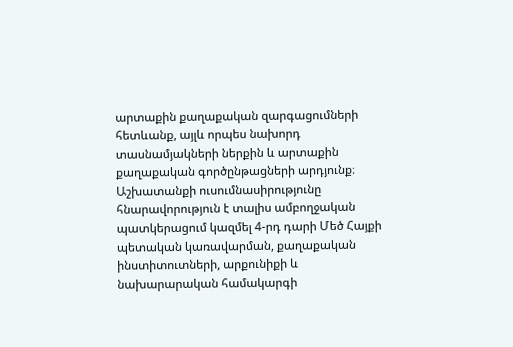արտաքին քաղաքական զարգացումների հետևանք, այլև որպես նախորդ տասնամյակների ներքին և արտաքին քաղաքական գործընթացների արդյունք։ Աշխատանքի ուսումնասիրությունը հնարավորություն է տալիս ամբողջական պատկերացում կազմել 4-րդ դարի Մեծ Հայքի պետական կառավարման, քաղաքական ինստիտուտների, արքունիքի և նախարարական համակարգի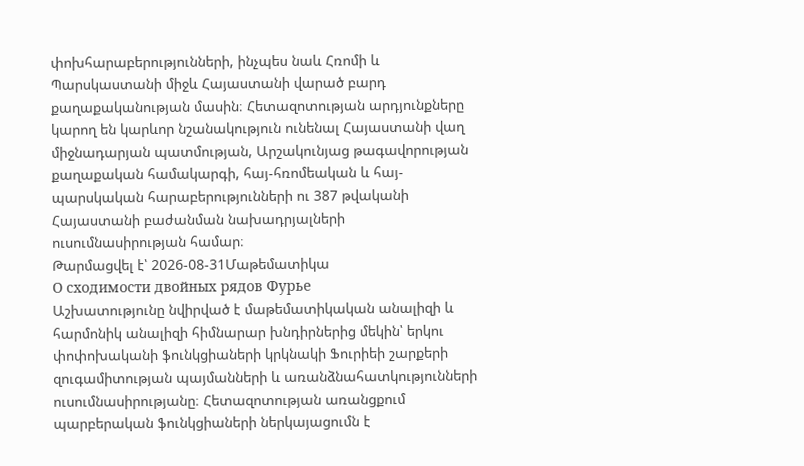փոխհարաբերությունների, ինչպես նաև Հռոմի և Պարսկաստանի միջև Հայաստանի վարած բարդ քաղաքականության մասին։ Հետազոտության արդյունքները կարող են կարևոր նշանակություն ունենալ Հայաստանի վաղ միջնադարյան պատմության, Արշակունյաց թագավորության քաղաքական համակարգի, հայ-հռոմեական և հայ-պարսկական հարաբերությունների ու 387 թվականի Հայաստանի բաժանման նախադրյալների ուսումնասիրության համար։
Թարմացվել է՝ 2026-08-31Մաթեմատիկա
О сходимости двойных рядов Фурье
Աշխատությունը նվիրված է մաթեմատիկական անալիզի և հարմոնիկ անալիզի հիմնարար խնդիրներից մեկին՝ երկու փոփոխականի ֆունկցիաների կրկնակի Ֆուրիեի շարքերի զուգամիտության պայմանների և առանձնահատկությունների ուսումնասիրությանը։ Հետազոտության առանցքում պարբերական ֆունկցիաների ներկայացումն է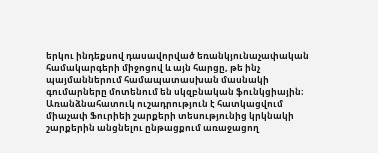երկու ինդեքսով դասավորված եռանկյունաչափական համակարգերի միջոցով և այն հարցը, թե ինչ պայմաններում համապատասխան մասնակի գումարները մոտենում են սկզբնական ֆունկցիային։ Առանձնահատուկ ուշադրություն է հատկացվում միաչափ Ֆուրիեի շարքերի տեսությունից կրկնակի շարքերին անցնելու ընթացքում առաջացող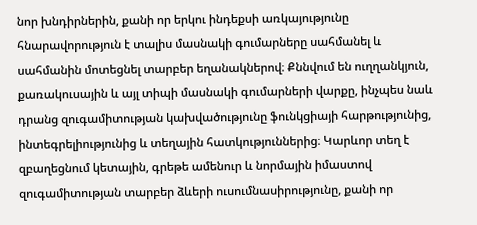նոր խնդիրներին, քանի որ երկու ինդեքսի առկայությունը հնարավորություն է տալիս մասնակի գումարները սահմանել և սահմանին մոտեցնել տարբեր եղանակներով։ Քննվում են ուղղանկյուն, քառակուսային և այլ տիպի մասնակի գումարների վարքը, ինչպես նաև դրանց զուգամիտության կախվածությունը ֆունկցիայի հարթությունից, ինտեգրելիությունից և տեղային հատկություններից։ Կարևոր տեղ է զբաղեցնում կետային, գրեթե ամենուր և նորմային իմաստով զուգամիտության տարբեր ձևերի ուսումնասիրությունը, քանի որ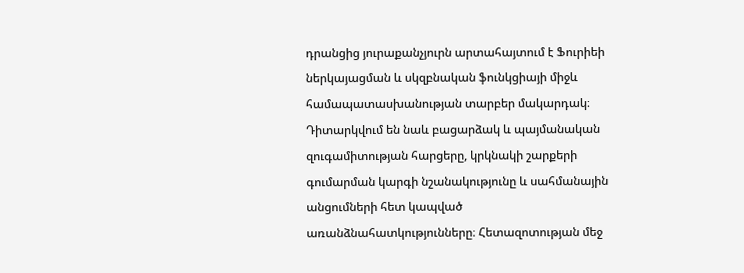դրանցից յուրաքանչյուրն արտահայտում է Ֆուրիեի ներկայացման և սկզբնական ֆունկցիայի միջև համապատասխանության տարբեր մակարդակ։ Դիտարկվում են նաև բացարձակ և պայմանական զուգամիտության հարցերը, կրկնակի շարքերի գումարման կարգի նշանակությունը և սահմանային անցումների հետ կապված առանձնահատկությունները։ Հետազոտության մեջ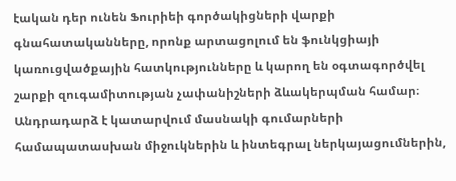էական դեր ունեն Ֆուրիեի գործակիցների վարքի գնահատականները, որոնք արտացոլում են ֆունկցիայի կառուցվածքային հատկությունները և կարող են օգտագործվել շարքի զուգամիտության չափանիշների ձևակերպման համար։ Անդրադարձ է կատարվում մասնակի գումարների համապատասխան միջուկներին և ինտեգրալ ներկայացումներին,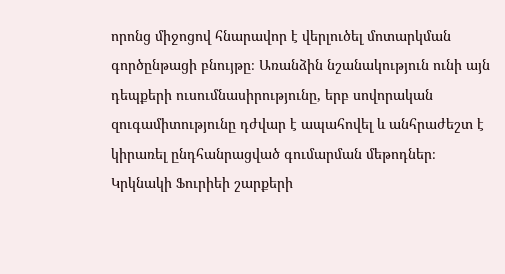որոնց միջոցով հնարավոր է վերլուծել մոտարկման գործընթացի բնույթը։ Առանձին նշանակություն ունի այն դեպքերի ուսումնասիրությունը, երբ սովորական զուգամիտությունը դժվար է ապահովել և անհրաժեշտ է կիրառել ընդհանրացված գումարման մեթոդներ։ Կրկնակի Ֆուրիեի շարքերի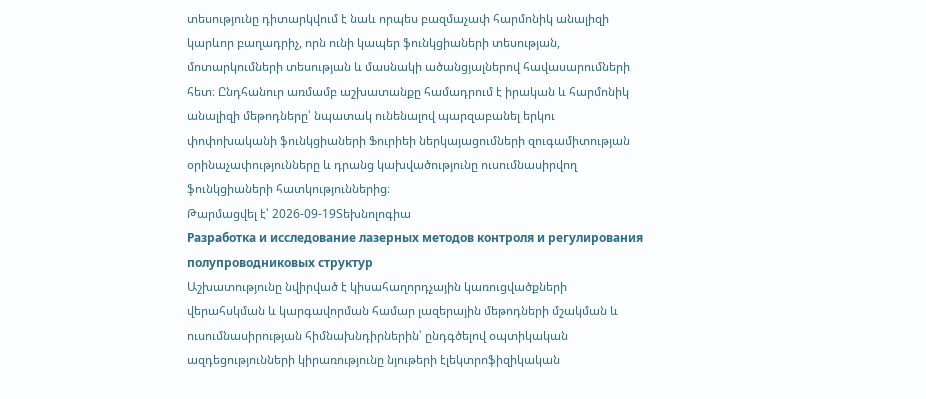տեսությունը դիտարկվում է նաև որպես բազմաչափ հարմոնիկ անալիզի կարևոր բաղադրիչ, որն ունի կապեր ֆունկցիաների տեսության, մոտարկումների տեսության և մասնակի ածանցյալներով հավասարումների հետ։ Ընդհանուր առմամբ աշխատանքը համադրում է իրական և հարմոնիկ անալիզի մեթոդները՝ նպատակ ունենալով պարզաբանել երկու փոփոխականի ֆունկցիաների Ֆուրիեի ներկայացումների զուգամիտության օրինաչափությունները և դրանց կախվածությունը ուսումնասիրվող ֆունկցիաների հատկություններից։
Թարմացվել է՝ 2026-09-19Տեխնոլոգիա
Разработка и исследование лазерных методов контроля и регулирования полупроводниковых структур
Աշխատությունը նվիրված է կիսահաղորդչային կառուցվածքների վերահսկման և կարգավորման համար լազերային մեթոդների մշակման և ուսումնասիրության հիմնախնդիրներին՝ ընդգծելով օպտիկական ազդեցությունների կիրառությունը նյութերի էլեկտրոֆիզիկական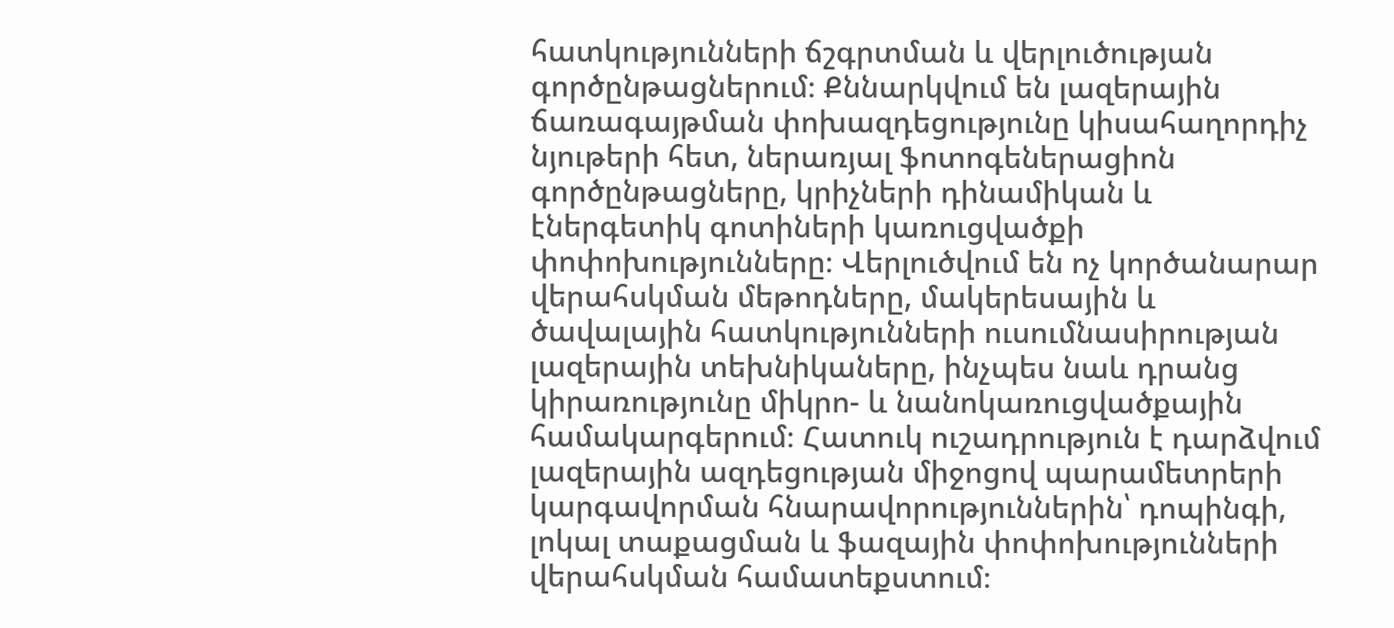հատկությունների ճշգրտման և վերլուծության գործընթացներում։ Քննարկվում են լազերային ճառագայթման փոխազդեցությունը կիսահաղորդիչ նյութերի հետ, ներառյալ ֆոտոգեներացիոն գործընթացները, կրիչների դինամիկան և էներգետիկ գոտիների կառուցվածքի փոփոխությունները։ Վերլուծվում են ոչ կործանարար վերահսկման մեթոդները, մակերեսային և ծավալային հատկությունների ուսումնասիրության լազերային տեխնիկաները, ինչպես նաև դրանց կիրառությունը միկրո- և նանոկառուցվածքային համակարգերում։ Հատուկ ուշադրություն է դարձվում լազերային ազդեցության միջոցով պարամետրերի կարգավորման հնարավորություններին՝ դոպինգի, լոկալ տաքացման և ֆազային փոփոխությունների վերահսկման համատեքստում։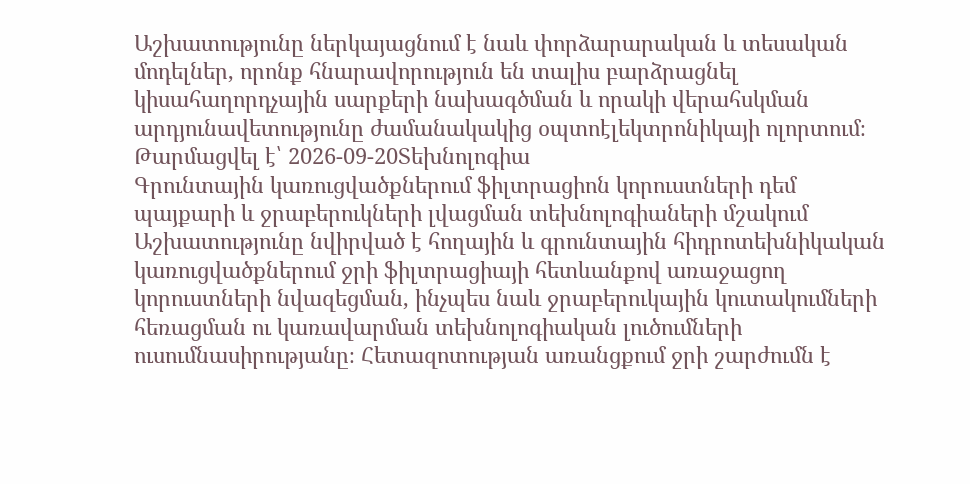Աշխատությունը ներկայացնում է նաև փորձարարական և տեսական մոդելներ, որոնք հնարավորություն են տալիս բարձրացնել կիսահաղորդչային սարքերի նախագծման և որակի վերահսկման արդյունավետությունը ժամանակակից օպտոէլեկտրոնիկայի ոլորտում։
Թարմացվել է՝ 2026-09-20Տեխնոլոգիա
Գրունտային կառուցվածքներում ֆիլտրացիոն կորուստների դեմ պայքարի և ջրաբերուկների լվացման տեխնոլոգիաների մշակում
Աշխատությունը նվիրված է հողային և գրունտային հիդրոտեխնիկական կառուցվածքներում ջրի ֆիլտրացիայի հետևանքով առաջացող կորուստների նվազեցման, ինչպես նաև ջրաբերուկային կուտակումների հեռացման ու կառավարման տեխնոլոգիական լուծումների ուսումնասիրությանը։ Հետազոտության առանցքում ջրի շարժումն է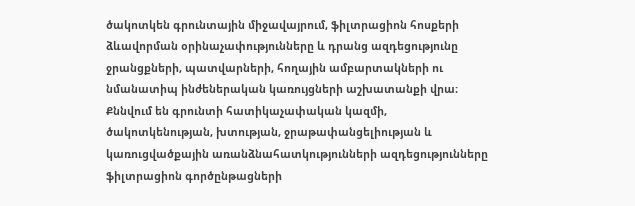ծակոտկեն գրունտային միջավայրում, ֆիլտրացիոն հոսքերի ձևավորման օրինաչափությունները և դրանց ազդեցությունը ջրանցքների, պատվարների, հողային ամբարտակների ու նմանատիպ ինժեներական կառույցների աշխատանքի վրա։ Քննվում են գրունտի հատիկաչափական կազմի, ծակոտկենության, խտության, ջրաթափանցելիության և կառուցվածքային առանձնահատկությունների ազդեցությունները ֆիլտրացիոն գործընթացների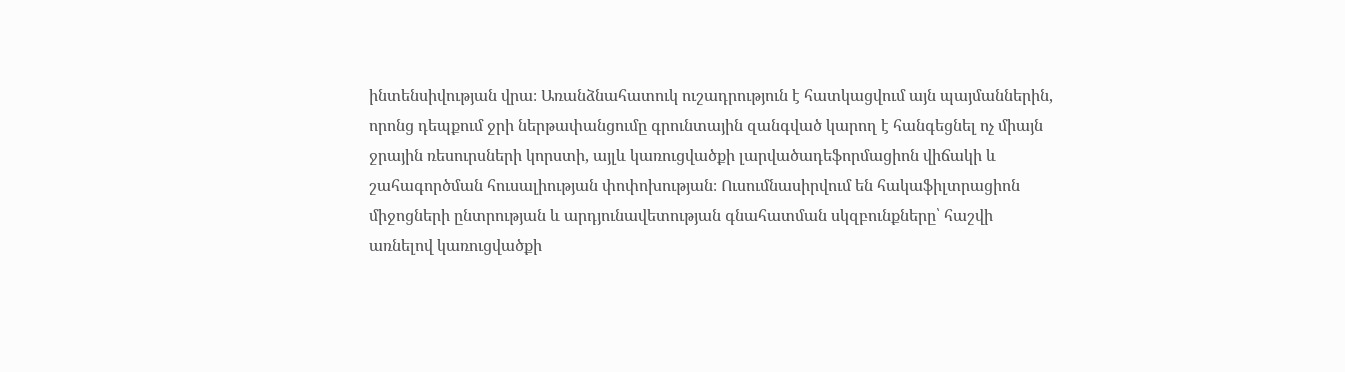ինտենսիվության վրա։ Առանձնահատուկ ուշադրություն է հատկացվում այն պայմաններին, որոնց դեպքում ջրի ներթափանցումը գրունտային զանգված կարող է հանգեցնել ոչ միայն ջրային ռեսուրսների կորստի, այլև կառուցվածքի լարվածադեֆորմացիոն վիճակի և շահագործման հուսալիության փոփոխության։ Ուսումնասիրվում են հակաֆիլտրացիոն միջոցների ընտրության և արդյունավետության գնահատման սկզբունքները՝ հաշվի առնելով կառուցվածքի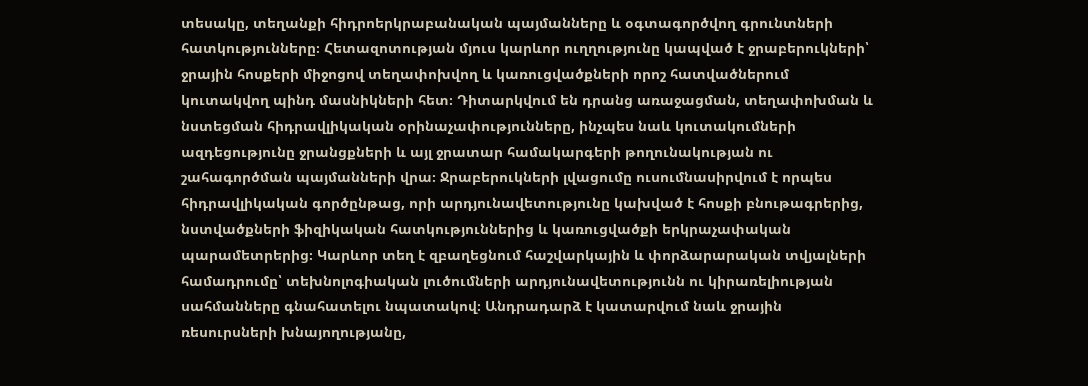տեսակը, տեղանքի հիդրոերկրաբանական պայմանները և օգտագործվող գրունտների հատկությունները։ Հետազոտության մյուս կարևոր ուղղությունը կապված է ջրաբերուկների՝ ջրային հոսքերի միջոցով տեղափոխվող և կառուցվածքների որոշ հատվածներում կուտակվող պինդ մասնիկների հետ։ Դիտարկվում են դրանց առաջացման, տեղափոխման և նստեցման հիդրավլիկական օրինաչափությունները, ինչպես նաև կուտակումների ազդեցությունը ջրանցքների և այլ ջրատար համակարգերի թողունակության ու շահագործման պայմանների վրա։ Ջրաբերուկների լվացումը ուսումնասիրվում է որպես հիդրավլիկական գործընթաց, որի արդյունավետությունը կախված է հոսքի բնութագրերից, նստվածքների ֆիզիկական հատկություններից և կառուցվածքի երկրաչափական պարամետրերից։ Կարևոր տեղ է զբաղեցնում հաշվարկային և փորձարարական տվյալների համադրումը՝ տեխնոլոգիական լուծումների արդյունավետությունն ու կիրառելիության սահմանները գնահատելու նպատակով։ Անդրադարձ է կատարվում նաև ջրային ռեսուրսների խնայողությանը,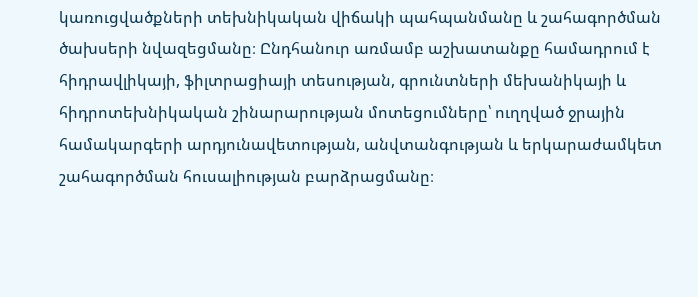կառուցվածքների տեխնիկական վիճակի պահպանմանը և շահագործման ծախսերի նվազեցմանը։ Ընդհանուր առմամբ աշխատանքը համադրում է հիդրավլիկայի, ֆիլտրացիայի տեսության, գրունտների մեխանիկայի և հիդրոտեխնիկական շինարարության մոտեցումները՝ ուղղված ջրային համակարգերի արդյունավետության, անվտանգության և երկարաժամկետ շահագործման հուսալիության բարձրացմանը։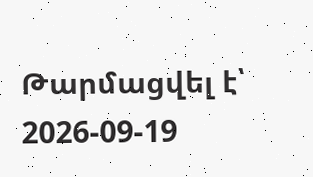Թարմացվել է՝ 2026-09-19